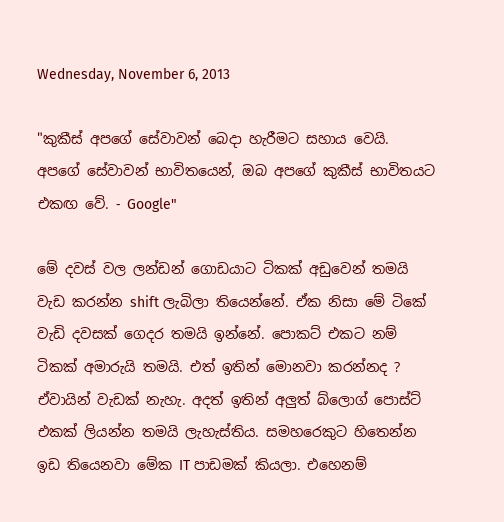Wednesday, November 6, 2013

"කුකීස් අපගේ සේවාවන් බෙදා හැරීමට සහාය වෙයි. අපගේ සේවාවන් භාවිතයෙන්, ඔබ අපගේ කුකීස් භාවිතයට එකඟ වේ. - Google"

මේ දවස් වල ලන්ඩන් ගොඩයාට ටිකක් අඩුවෙන් තමයි වැඩ කරන්න shift ලැබිලා තියෙන්නේ. ඒක නිසා මේ ටිකේ වැඩි දවසක් ගෙදර තමයි ඉන්නේ. පොකට් එකට නම් ටිකක් අමාරුයි තමයි. එත් ඉතින් මොනවා කරන්නද ? ඒවායින් වැඩක් නැහැ. අදත් ඉතින් අලුත් බ්ලොග් පොස්ට් එකක් ලියන්න තමයි ලැහැස්තිය. සමහරෙකුට හිතෙන්න ඉඩ තියෙනවා මේක IT පාඩමක් කියලා. එහෙනම්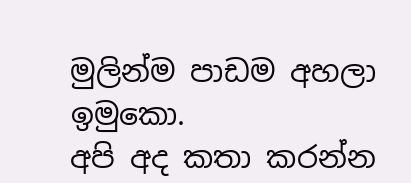මුලින්ම පාඩම අහලා ඉමුකො.
අපි අද කතා කරන්න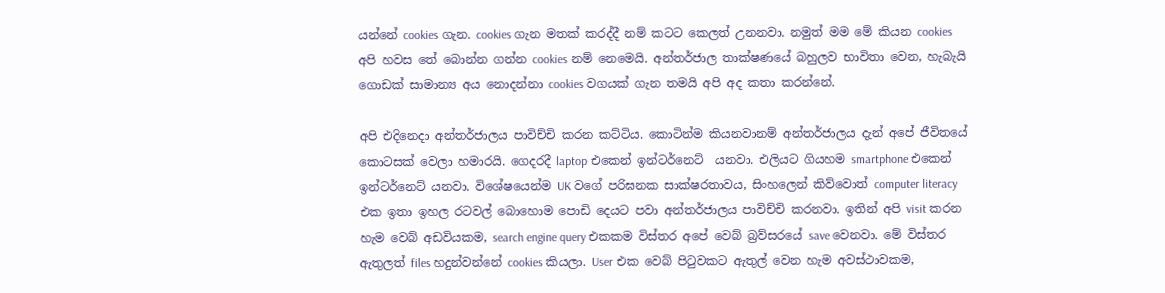යන්නේ cookies ගැන. cookies ගැන මතක් කරද්දී නම් කටට කෙලත් උනනවා. නමුත් මම මේ කියන cookies අපි හවස තේ බොන්න ගන්න cookies නම් නෙමෙයි. අන්තර්ජාල තාක්ෂණයේ බහුලව භාවිතා වෙන, හැබැයි ගොඩක් සාමාන්‍ය අය නොදන්නා cookies වගයක් ගැන තමයි අපි අද කතා කරන්නේ.

අපි එදිනෙදා අන්තර්ජාලය පාවිච්චි කරන කට්ටිය. කොටින්ම කියනවානම් අන්තර්ජාලය දැන් අපේ ජීවිතයේ කොටසක් වෙලා හමාරයි. ගෙදරදී laptop එකෙන් ඉන්ටර්නෙට්  යනවා. එලියට ගියහම smartphone එකෙන් ඉන්ටර්නෙට් යනවා. විශේෂයෙන්ම UK වගේ පරිඝනක සාක්ෂරතාවය, සිංහලෙන් කිව්වොත් computer literacy එක ඉතා ඉහල රටවල් බොහොම පොඩි දෙයට පවා අන්තර්ජාලය පාවිච්චි කරනවා. ඉතින් අපි visit කරන හැම වෙබ් අඩවියකම, search engine query එකකම විස්තර අපේ වෙබ් බ්‍රව්සරයේ save වෙනවා. මේ විස්තර ඇතුලත් files හදුන්වන්නේ cookies කියලා. User එක වෙබ් පිටුවකට ඇතුල් වෙන හැම අවස්ථාවකම,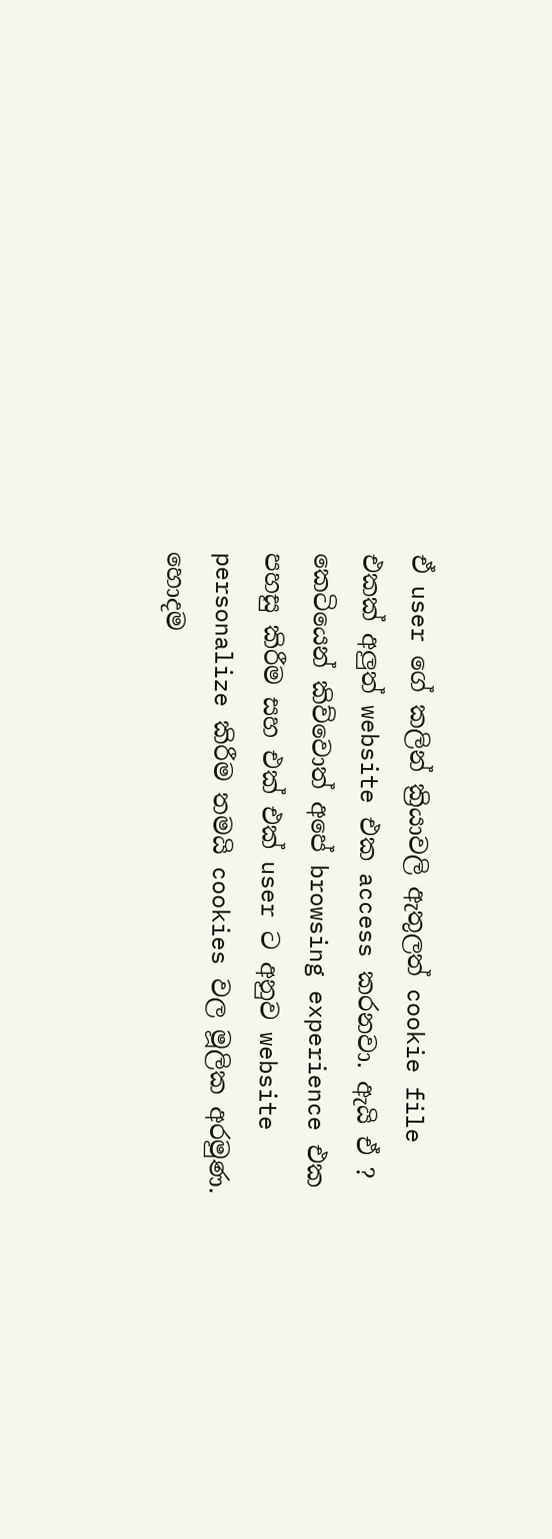ඒ user ගේ කලින් ක්‍රියාවලි ඇතුලත් cookie file එකක් අලුත් website එක access කරනවා. ඇයි ඒ ? කෙටියෙන් කිව්වොත් අපේ browsing experience එක පහසු කිරීම සහ එක් එක් user ට අනුව website personalize කිරීම තමයි cookies වල මූලික අරමුණ. හොදම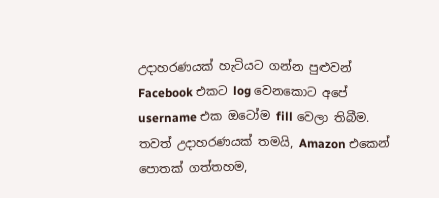උදාහරණයක් හැටියට ගන්න පුළුවන් Facebook එකට log වෙනකොට අපේ username එක ඔටෝම fill වෙලා තිබීම. තවත් උදාහරණයක් තමයි, Amazon එකෙන් පොතක් ගත්තහම,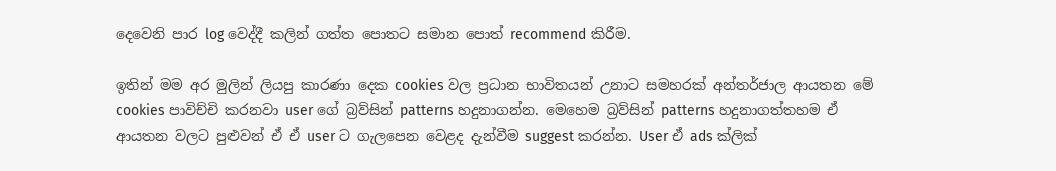දෙවෙනි පාර log වෙද්දී කලින් ගත්ත පොතට සමාන පොත් recommend කිරීම.

ඉතින් මම අර මුලින් ලියපු කාරණා දෙක cookies වල ප්‍රධාන භාවිතයන් උනාට සමහරක් අන්තර්ජාල ආයතන මේ cookies පාවිච්චි කරනවා user ගේ බ්‍රව්සින් patterns හදුනාගන්න. මෙහෙම බ්‍රව්සින් patterns හදුනාගත්තහම ඒ ආයතන වලට පුළුවන් ඒ ඒ user ට ගැලපෙන වෙළද දැන්වීම suggest කරන්න. User ඒ ads ක්ලික්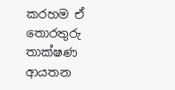කරහම ඒ තොරතුරු තාක්ෂණ ආයතන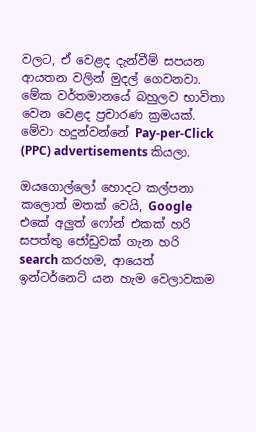වලට, ඒ වෙළද දැන්වීම් සපයන ආයතන වලින් මුදල් ගෙවනවා. මේක වර්තමානයේ බහුලව භාවිතා වෙන වෙළද ප්‍රචාරණ ක්‍රමයක්. මේවා හදුන්වන්නේ Pay-per-Click (PPC) advertisements කියලා.

ඔයගොල්ලෝ හොදට කල්පනා කලොත් මතක් වෙයි, Google එකේ අලුත් ෆෝන් එකක් හරි සපත්තු ජෝඩුවක් ගැන හරි search කරහම, ආයෙත් ඉන්ටර්නෙට් යන හැම වෙලාවකම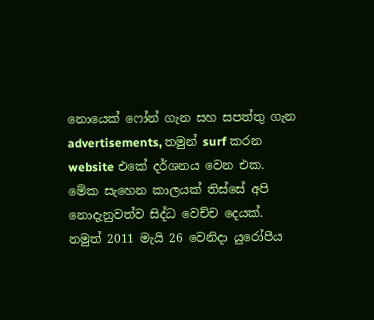නොයෙක් ෆෝන් ගැන සහ සපත්තු ගැන advertisements, තමුන් surf කරන website එකේ දර්ශනය වෙන එක. මේක සැහෙන කාලයක් තිස්සේ අපි නොදැනුවත්ව සිද්ධ වෙච්ච දෙයක්. නමුත් 2011 මැයි 26 වෙනිදා යුරෝපීය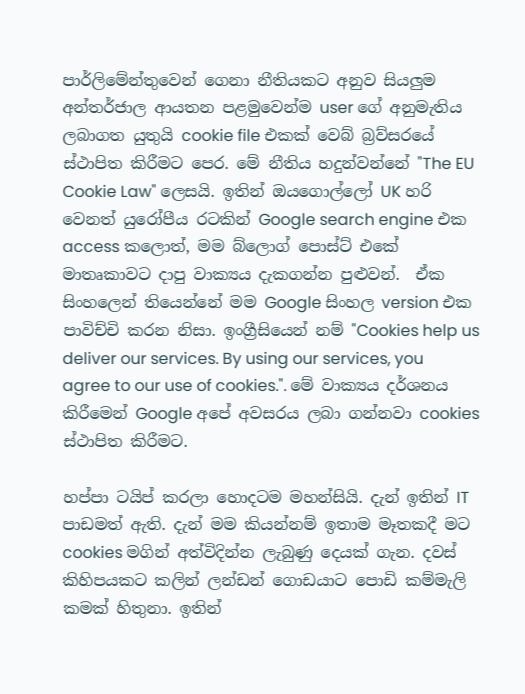පාර්ලිමේන්තුවෙන් ගෙනා නීතියකට අනුව සියලුම අන්තර්ජාල ආයතන පළමුවෙන්ම user ගේ අනුමැතිය ලබාගත යුතුයි cookie file එකක් වෙබ් බ්‍රව්සරයේ ස්ථාපිත කිරීමට පෙර. මේ නීතිය හදුන්වන්නේ "The EU Cookie Law" ලෙසයි. ඉතින් ඔයගොල්ලෝ UK හරි වෙනත් යුරෝපීය රටකින් Google search engine එක access කලොත්, මම බ්ලොග් පොස්ට් එකේ මාතෘකාවට දාපු වාක්‍යය දැකගන්න පුළුවන්.  ඒක සිංහලෙන් තියෙන්නේ මම Google සිංහල version එක පාවිච්චි කරන නිසා. ඉංග්‍රීසියෙන් නම් "Cookies help us deliver our services. By using our services, you agree to our use of cookies.". මේ වාක්‍යය දර්ශනය කිරීමෙන් Google අපේ අවසරය ලබා ගන්නවා cookies ස්ථාපිත කිරීමට.

හප්පා ටයිප් කරලා හොදටම මහන්සියි. දැන් ඉතින් IT පාඩමත් ඇති. දැන් මම කියන්නම් ඉතාම මෑතකදී මට cookies මගින් අත්විදින්න ලැබුණු දෙයක් ගැන. දවස් කිහිපයකට කලින් ලන්ඩන් ගොඩයාට පොඩි කම්මැලි කමක් හිතුනා. ඉතින්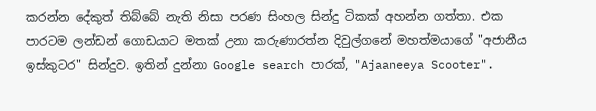කරන්න දේකුත් තිබ්බේ නැති නිසා පරණ සිංහල සින්දු ටිකක් අහන්න ගත්තා. එක පාරටම ලන්ඩන් ගොඩයාට මතක් උනා කරුණාරත්න දිවුල්ගනේ මහත්මයාගේ "අජානීය ඉස්කුටර" සින්දුව. ඉතින් දුන්නා Google search පාරක්, "Ajaaneeya Scooter".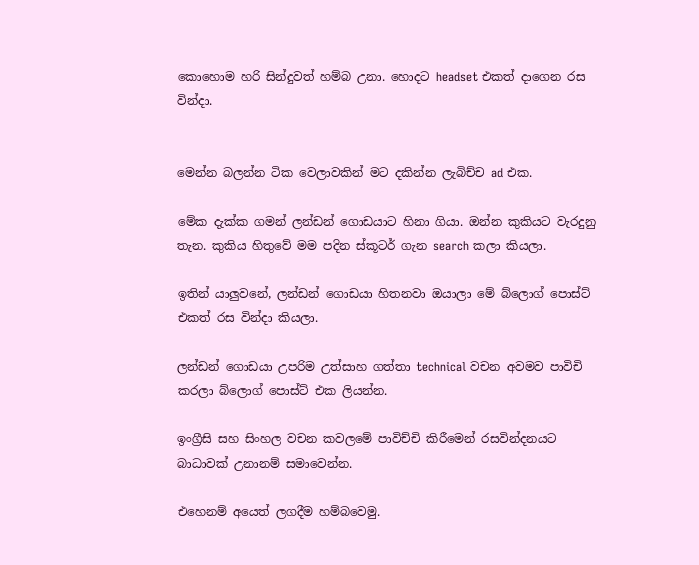කොහොම හරි සින්දුවත් හම්බ උනා. හොදට headset එකත් දාගෙන රස වින්දා.


මෙන්න බලන්න ටික වෙලාවකින් මට දකින්න ලැබිච්ච ad එක.

මේක දැක්ක ගමන් ලන්ඩන් ගොඩයාට හිනා ගියා. ඔන්න කුකියට වැරදුනු තැන. කුකිය හිතුවේ මම පදින ස්කූටර් ගැන search කලා කියලා.

ඉතින් යාලුවනේ, ලන්ඩන් ගොඩයා හිතනවා ඔයාලා මේ බ්ලොග් පොස්ට් එකත් රස වින්දා කියලා.

ලන්ඩන් ගොඩයා උපරිම උත්සාහ ගත්තා technical වචන අවමව පාවිචි කරලා බ්ලොග් පොස්ට් එක ලියන්න.

ඉංග්‍රීසි සහ සිංහල වචන කවලමේ පාවිච්චි කිරීමෙන් රසවින්දනයට බාධාවක් උනානම් සමාවෙන්න.

එහෙනම් අයෙත් ලගදීම හම්බවෙමු.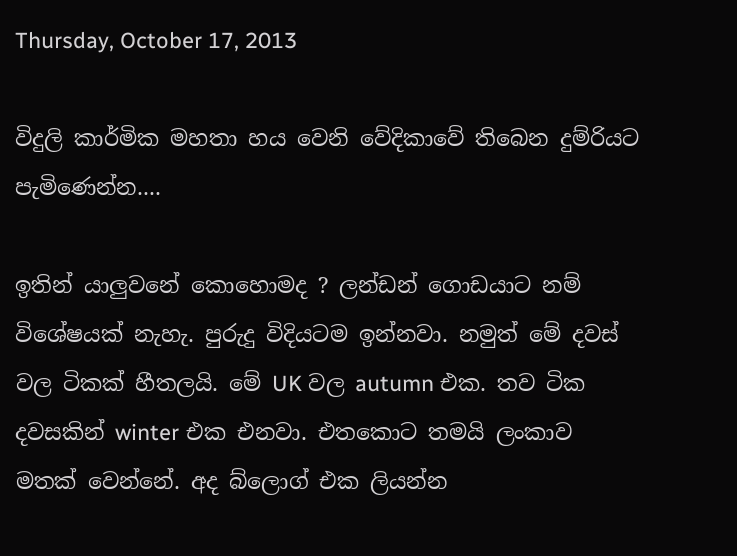Thursday, October 17, 2013

විදුලි කාර්මික මහතා හය වෙනි වේදිකාවේ තිබෙන දුම්රියට පැමිණෙන්න....

ඉතින් යාලුවනේ කොහොමද ? ලන්ඩන් ගොඩයාට නම් විශේෂයක් නැහැ. පුරුදු විදියටම ඉන්නවා. නමුත් මේ දවස් වල ටිකක් හීතලයි. මේ UK වල autumn එක. තව ටික දවසකින් winter එක එනවා. එතකොට තමයි ලංකාව මතක් වෙන්නේ. අද බ්ලොග් එක ලියන්න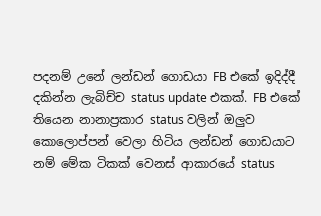පදනම් උනේ ලන්ඩන් ගොඩයා FB එකේ ඉදිද්දී දකින්න ලැබිච්ච status update එකක්. FB එකේ තියෙන නානාප්‍රකාර status වලින් ඔලුව කොලොප්පන් වෙලා හිටිය ලන්ඩන් ගොඩයාට නම් මේක ටිකක් වෙනස් ආකාරයේ status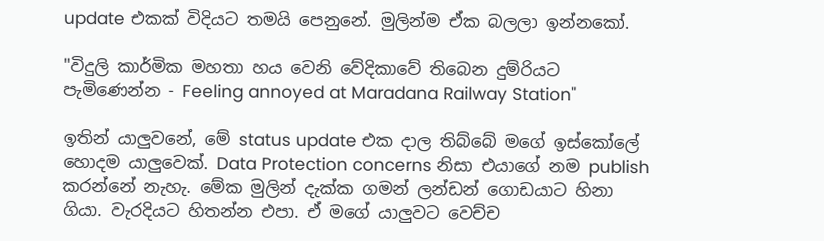update එකක් විදියට තමයි පෙනුනේ. මුලින්ම ඒක බලලා ඉන්නකෝ.

"විදුලි කාර්මික මහතා හය වෙනි වේදිකාවේ තිබෙන දුම්රියට පැමිණෙන්න - Feeling annoyed at Maradana Railway Station"

ඉතින් යාලුවනේ, මේ status update එක දාල තිබ්බේ මගේ ඉස්කෝලේ හොදම යාලුවෙක්. Data Protection concerns නිසා එයාගේ නම publish කරන්නේ නැහැ. මේක මුලින් දැක්ක ගමන් ලන්ඩන් ගොඩයාට හිනා ගියා. වැරදියට හිතන්න එපා. ඒ මගේ යාලුවට වෙච්ච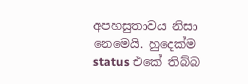අපහසුතාවය නිසා නෙමෙයි. හුදෙක්ම status එකේ තිබ්බ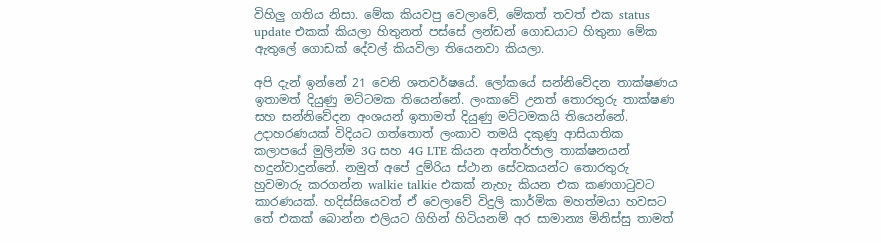විහිලු ගතිය නිසා. මේක කියවපු වෙලාවේ, මේකත් තවත් එක status update එකක් කියලා හිතුනත් පස්සේ ලන්ඩන් ගොඩයාට හිතුනා මේක ඇතුලේ ගොඩක් දේවල් කියවිලා තියෙනවා කියලා.

අපි දැන් ඉන්නේ 21 වෙනි ශතවර්ෂයේ. ලෝකයේ සන්නිවේදන තාක්ෂණය ඉතාමත් දියුණු මට්ටමක තියෙන්නේ. ලංකාවේ උනත් තොරතුරු තාක්ෂණ සහ සන්නිවේදන අංශයන් ඉතාමත් දියුණු මට්ටමකයි තියෙන්නේ. උදාහරණයක් විදියට ගත්තොත් ලංකාව තමයි දකුණු ආසියාතික කලාපයේ මුලින්ම 3G සහ 4G LTE කියන අන්තර්ජාල තාක්ෂනයන් හදුන්වාදුන්නේ. නමුත් අපේ දුම්රිය ස්ථාන සේවකයන්ට තොරතුරු හුවමාරු කරගන්න walkie talkie එකක් නැහැ කියන එක කණගාටුවට කාරණයක්. හදිස්සියෙවත් ඒ වෙලාවේ විදුලි කාර්මික මහත්මයා හවසට තේ එකක් බොන්න එලියට ගිහින් හිටියනම් අර සාමාන්‍ය මිනිස්සු තාමත්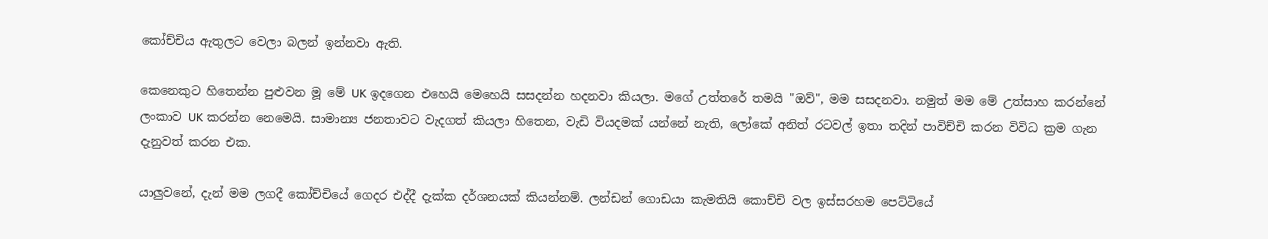කෝච්චිය ඇතුලට වෙලා බලන් ඉන්නවා ඇති.

කෙනෙකුට හිතෙන්න පුළුවන මූ මේ UK ඉදගෙන එහෙයි මෙහෙයි සසදන්න හදනවා කියලා. මගේ උත්තරේ තමයි "ඔව්", මම සසදනවා. නමුත් මම මේ උත්සාහ කරන්නේ ලංකාව UK කරන්න නෙමෙයි. සාමාන්‍ය ජනතාවට වැදගත් කියලා හිතෙන, වැඩි වියදමක් යන්නේ නැති, ලෝකේ අනිත් රටවල් ඉතා තදින් පාවිච්චි කරන විවිධ ක්‍රම ගැන දැනුවත් කරන එක.

යාලුවනේ, දැන් මම ලගදී කෝච්චියේ ගෙදර එද්දී දැක්ක දර්ශනයක් කියන්නම්. ලන්ඩන් ගොඩයා කැමතියි කොච්චි වල ඉස්සරහම පෙට්ටියේ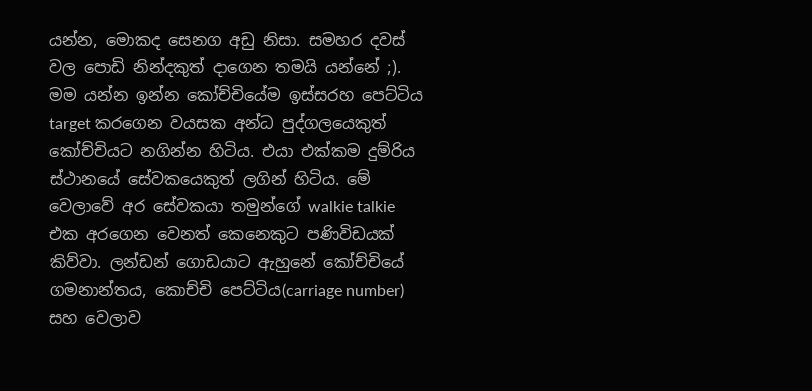යන්න, මොකද සෙනග අඩු නිසා. සමහර දවස් වල පොඩි නින්දකුත් දාගෙන තමයි යන්නේ ;). මම යන්න ඉන්න කෝච්චියේම ඉස්සරහ පෙට්ටිය target කරගෙන වයසක අන්ධ පුද්ගලයෙකුත් කෝච්චියට නගින්න හිටිය. එයා එක්කම දුම්රිය ස්ථානයේ සේවකයෙකුත් ලගින් හිටිය. මේ වෙලාවේ අර සේවකයා තමුන්ගේ walkie talkie එක අරගෙන වෙනත් කෙනෙකුට පණිවිඩයක් කිව්වා. ලන්ඩන් ගොඩයාට ඇහුනේ කෝච්චියේ ගමනාන්තය, කොච්චි පෙට්ටිය(carriage number) සහ වෙලාව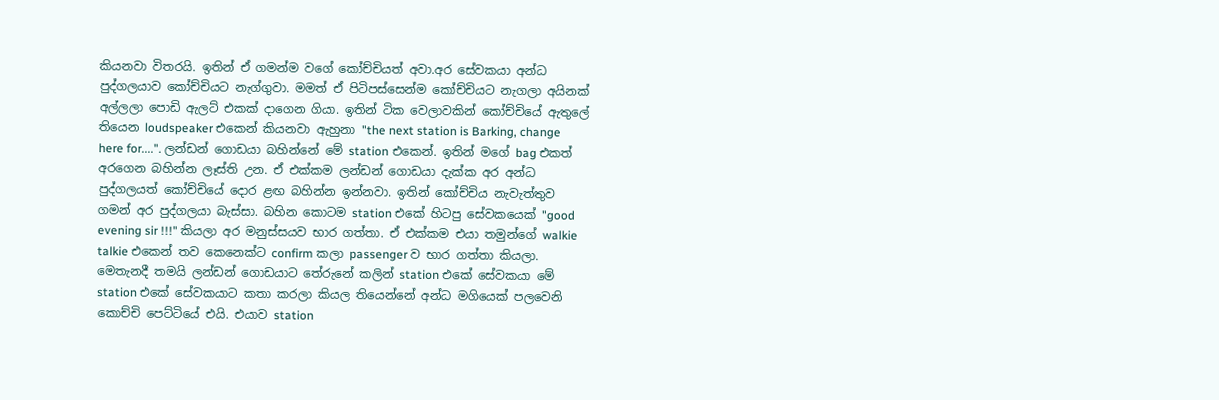කියනවා විතරයි. ඉතින් ඒ ගමන්ම වගේ කෝච්චියත් අවා.අර සේවකයා අන්ධ පුද්ගලයාව කෝච්චියට නැග්ගුවා. මමත් ඒ පිටිපස්සෙන්ම කෝච්චියට නැගලා අයිනක් අල්ලලා පොඩි ඇලට් එකක් දාගෙන ගියා. ඉතින් ටික වෙලාවකින් කෝච්චියේ ඇතුලේ තියෙන loudspeaker එකෙන් කියනවා ඇහුනා "the next station is Barking, change here for....". ලන්ඩන් ගොඩයා බහින්නේ මේ station එකෙන්. ඉතින් මගේ bag එකත් අරගෙන බහින්න ලෑස්ති උන. ඒ එක්කම ලන්ඩන් ගොඩයා දැක්ක අර අන්ධ පුද්ගලයත් කෝච්චියේ දොර ළඟ බහින්න ඉන්නවා. ඉතින් කෝච්චිය නැවැත්තුව ගමන් අර පුද්ගලයා බැස්සා. බහින කොටම station එකේ හිටපු සේවකයෙක් "good evening sir !!!" කියලා අර මනුස්සයව භාර ගත්තා. ඒ එක්කම එයා තමුන්ගේ walkie talkie එකෙන් තව කෙනෙක්ට confirm කලා passenger ව භාර ගත්තා කියලා. මෙතැනදී තමයි ලන්ඩන් ගොඩයාට තේරුනේ කලින් station එකේ සේවකයා මේ station එකේ සේවකයාට කතා කරලා කියල තියෙන්නේ අන්ධ මගියෙක් පලවෙනි කොච්චි පෙට්ටියේ එයි. එයාව station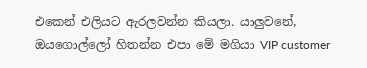එකෙන් එලියට ඇරලවන්න කියලා. යාලුවනේ, ඔයගොල්ලෝ හිතන්න එපා මේ මගියා VIP customer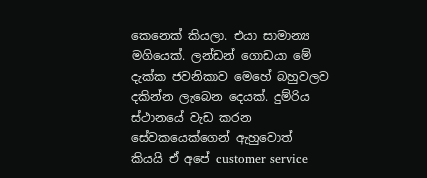කෙනෙක් කියලා. එයා සාමාන්‍ය මගියෙක්. ලන්ඩන් ගොඩයා මේ දැක්ක ජවනිකාව මෙහේ බහුවලව දකින්න ලැබෙන දෙයක්. දුම්රිය ස්ථානයේ වැඩ කරන සේවකයෙක්ගෙන් ඇහුවොත් කියයි ඒ අපේ customer service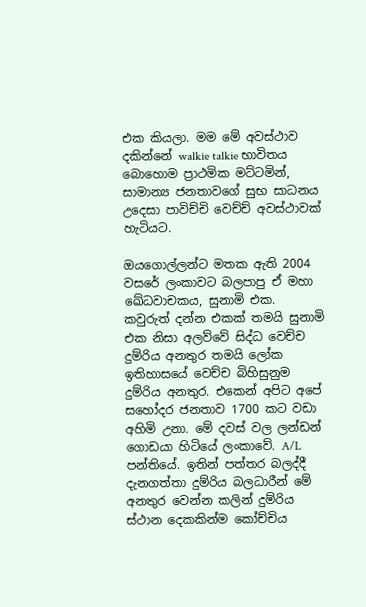එක කියලා. මම මේ අවස්ථාව දකින්නේ walkie talkie භාවිතය බොහොම ප්‍රාථමික මට්ටමින්, සාමාන්‍ය ජනතාවගේ සුභ සාධනය උදෙසා පාවිච්චි වෙච්ච් අවස්ථාවක් හැටියට.

ඔයගොල්ලන්ට මතක ඇති 2004 වසරේ ලංකාවට බලපාපු ඒ මහා ඛේධවාචකය, සුනාමි එක. කවුරුත් දන්න එකක් තමයි සුනාමි එක නිසා අලව්වේ සිද්ධ වෙච්ච දුම්රිය අනතුර තමයි ලෝක ඉතිහාසයේ වෙච්ච බිහිසුනුම දුම්රිය අනතුර. එකෙන් අපිට අපේ සහෝදර ජනතාව 1700 කට වඩා අහිමි උනා. මේ දවස් වල ලන්ඩන් ගොඩයා හිටියේ ලංකාවේ. A/L පන්තියේ. ඉතින් පත්තර බලද්දී දැනගත්තා දුම්රිය බලධාරීන් මේ අනතුර වෙන්න කලින් දුම්රිය ස්ථාන දෙකකින්ම කෝච්චිය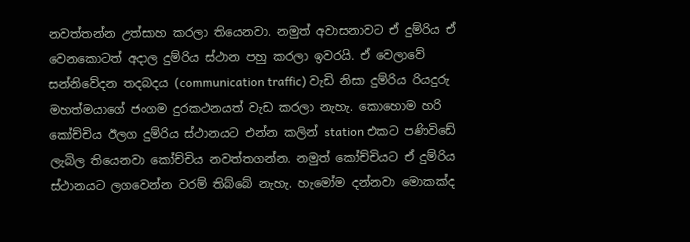නවත්තන්න උත්සාහ කරලා තියෙනවා. නමුත් අවාසනාවට ඒ දුම්රිය ඒ වෙනකොටත් අදාල දුම්රිය ස්ථාන පහු කරලා ඉවරයි. ඒ වෙලාවේ සන්නිවේදන තදබදය (communication traffic) වැඩි නිසා දුම්රිය රියදුරු මහත්මයාගේ ජංගම දුරකථනයත් වැඩ කරලා නැහැ. කොහොම හරි කෝච්චිය ඊලග දුම්රිය ස්ථානයට එන්න කලින් station එකට පණිවිඩේ ලැබිල තියෙනවා කෝච්චිය නවත්තගන්න. නමුත් කෝච්චියට ඒ දුම්රිය ස්ථානයට ලගවෙන්න වරම් තිබ්බේ නැහැ. හැමෝම දන්නවා මොකක්ද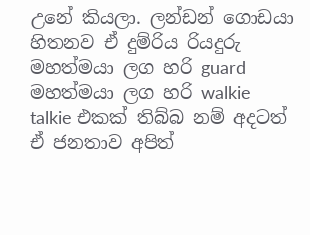උනේ කියලා. ලන්ඩන් ගොඩයා හිතනව ඒ දුම්රිය රියදුරු මහත්මයා ලග හරි guard මහත්මයා ලග හරි walkie talkie එකක් තිබ්බ නම් අදටත් ඒ ජනතාව අපිත්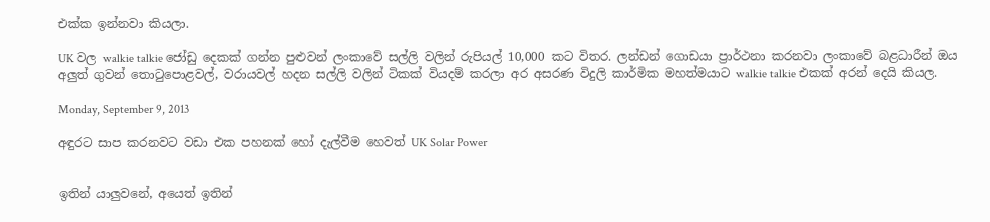එක්ක ඉන්නවා කියලා.

UK වල walkie talkie ජෝඩු දෙකක් ගන්න පුළුවන් ලංකාවේ සල්ලි වලින් රුපියල් 10,000 කට විතර. ලන්ඩන් ගොඩයා ප්‍රාර්ථනා කරනවා ලංකාවේ බළධාරීන් ඔය අලුත් ගුවන් තොටුපොළවල්, වරායවල් හදන සල්ලි වලින් ටිකක් වියදම් කරලා අර අසරණ විදුලි කාර්මික මහත්මයාට walkie talkie එකක් අරන් දෙයි කියල.

Monday, September 9, 2013

අඳුරට සාප කරනවට වඩා එක පහනක් හෝ දැල්වීම හෙවත් UK Solar Power


ඉතින් යාලුවනේ, අයෙත් ඉතින්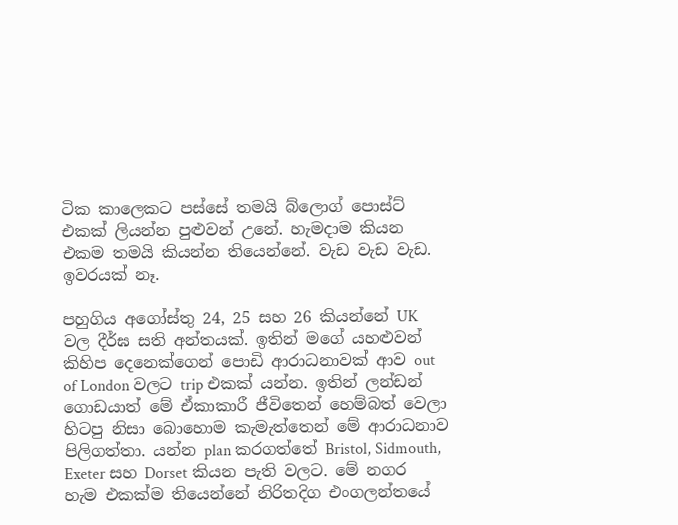ටික කාලෙකට පස්සේ තමයි බ්ලොග් පොස්ට් එකක් ලියන්න පුළුවන් උනේ. හැමදාම කියන එකම තමයි කියන්න තියෙන්නේ. වැඩ වැඩ වැඩ. ඉවරයක් නෑ.

පහුගිය අගෝස්තු 24, 25 සහ 26 කියන්නේ UK වල දීර්ඝ සති අන්තයක්. ඉතින් මගේ යහළුවන් කිහිප දෙනෙක්ගෙන් පොඩි ආරාධනාවක් ආව out of London වලට trip එකක් යන්න. ඉතින් ලන්ඩන් ගොඩයාත් මේ ඒකාකාරී ජීවිතෙන් හෙම්බත් වෙලා හිටපු නිසා බොහොම කැමැත්තෙන් මේ ආරාධනාව පිලිගත්තා. යන්න plan කරගත්තේ Bristol, Sidmouth, Exeter සහ Dorset කියන පැති වලට. මේ නගර හැම එකක්ම තියෙන්නේ නිරිතදිග එංගලන්තයේ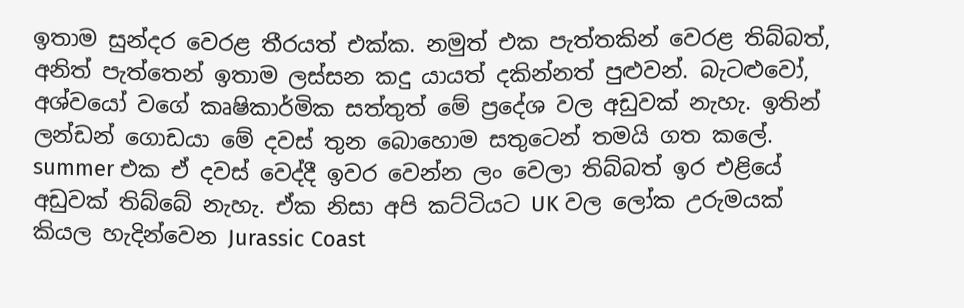ඉතාම සුන්දර වෙරළ තීරයත් එක්ක. නමුත් එක පැත්තකින් වෙරළ තිබ්බත්, අනිත් පැත්තෙන් ඉතාම ලස්සන කදු යායත් දකින්නත් පුළුවන්. බැටළුවෝ, අශ්වයෝ වගේ කෘෂිකාර්මික සත්තුත් මේ ප්‍රදේශ වල අඩුවක් නැහැ. ඉතින් ලන්ඩන් ගොඩයා මේ දවස් තුන බොහොම සතුටෙන් තමයි ගත කලේ. summer එක ඒ දවස් වෙද්දී ඉවර වෙන්න ලං වෙලා තිබ්බත් ඉර එළියේ අඩුවක් තිබ්බේ නැහැ. ඒක නිසා අපි කට්ටියට UK වල ලෝක උරුමයක් කියල හැදින්වෙන Jurassic Coast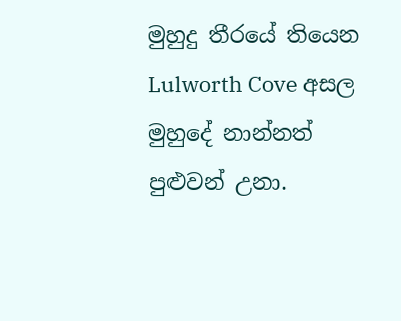මුහුදු තීරයේ තියෙන Lulworth Cove අසල මුහුදේ නාන්නත් පුළුවන් උනා.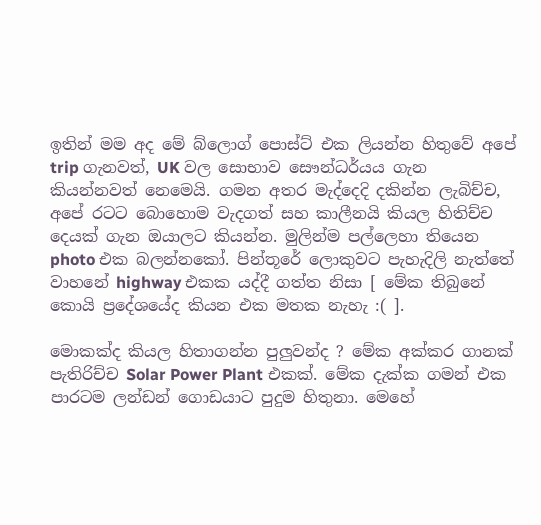ඉතින් මම අද මේ බ්ලොග් පොස්ට් එක ලියන්න හිතුවේ අපේ trip ගැනවත්, UK වල සොභාව සෞන්ධර්යය ගැන කියන්නවත් නෙමෙයි. ගමන අතර මැද්දෙදි දකින්න ලැබිච්ච, අපේ රටට බොහොම වැදගත් සහ කාලීනයි කියල හිතිච්ච දෙයක් ගැන ඔයාලට කියන්න. මුලින්ම පල්ලෙහා තියෙන photo එක බලන්නකෝ. පින්තූරේ ලොකුවට පැහැදිලි නැත්තේ වාහනේ highway එකක යද්දී ගත්ත නිසා [ මේක තිබුනේ කොයි ප්‍රදේශයේද කියන එක මතක නැහැ :( ].

මොකක්ද කියල හිතාගන්න පුලුවන්ද ? මේක අක්කර ගානක් පැතිරිච්ච Solar Power Plant එකක්. මේක දැක්ක ගමන් එක පාරටම ලන්ඩන් ගොඩයාට පුදුම හිතුනා. මෙහේ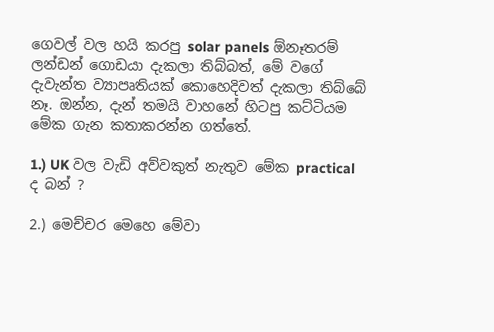ගෙවල් වල හයි කරපු solar panels ඕනෑතරම් ලන්ඩන් ගොඩයා දැකලා තිබ්බත්, මේ වගේ දැවැන්ත ව්‍යාපෘතියක් කොහෙදිවත් දැකලා තිබ්බේ නෑ. ඔන්න, දැන් තමයි වාහනේ හිටපු කට්ටියම මේක ගැන කතාකරන්න ගත්තේ.

1.) UK වල වැඩි අව්වකුත් නැතුව මේක practical ද බන් ?

2.) මෙච්චර මෙහෙ මේවා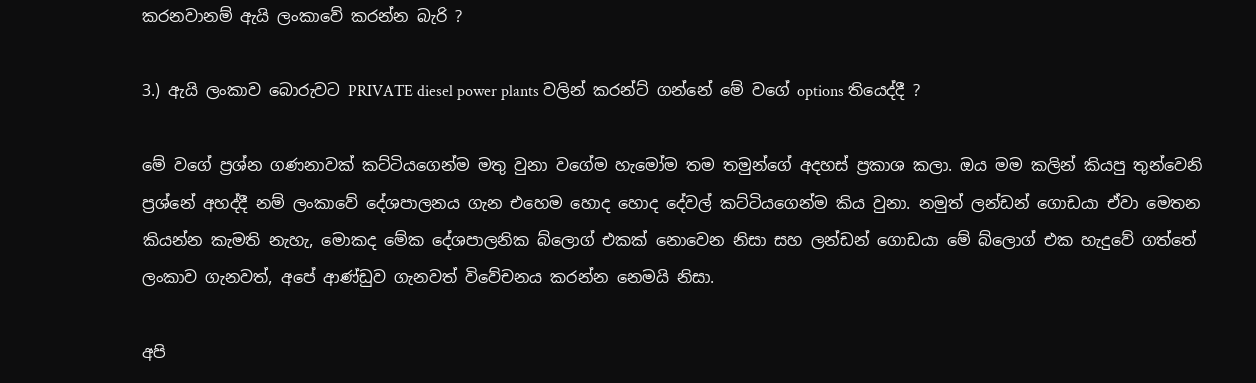කරනවානම් ඇයි ලංකාවේ කරන්න බැරි ?

3.) ඇයි ලංකාව බොරුවට PRIVATE diesel power plants වලින් කරන්ට් ගන්නේ මේ වගේ options තියෙද්දී ?

මේ වගේ ප්‍රශ්න ගණනාවක් කට්ටියගෙන්ම මතු වුනා වගේම හැමෝම තම තමුන්ගේ අදහස් ප්‍රකාශ කලා. ඔය මම කලින් කියපු තුන්වෙනි ප්‍රශ්නේ අහද්දී නම් ලංකාවේ දේශපාලනය ගැන එහෙම හොද හොද දේවල් කට්ටියගෙන්ම කිය වුනා. නමුත් ලන්ඩන් ගොඩයා ඒවා මෙතන කියන්න කැමති නැහැ, මොකද මේක දේශපාලනික බ්ලොග් එකක් නොවෙන නිසා සහ ලන්ඩන් ගොඩයා මේ බ්ලොග් එක හැදුවේ ගත්තේ ලංකාව ගැනවත්, අපේ ආණ්ඩුව ගැනවත් විවේචනය කරන්න නෙමයි නිසා.

අපි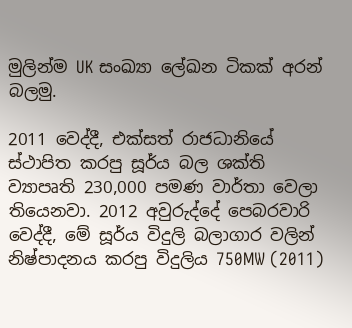මුලින්ම UK සංඛ්‍යා ලේඛන ටිකක් අරන් බලමු.

2011 වෙද්දී, එක්සත් රාජධානියේ ස්ථාපිත කරපු සූර්ය බල ශක්ති ව්‍යාපෘති 230,000 පමණ වාර්තා වෙලා තියෙනවා. 2012 අවුරුද්දේ පෙබරවාරි වෙද්දී, මේ සූර්ය විදුලි බලාගාර වලින් නිෂ්පාදනය කරපු විදුලිය 750MW (2011)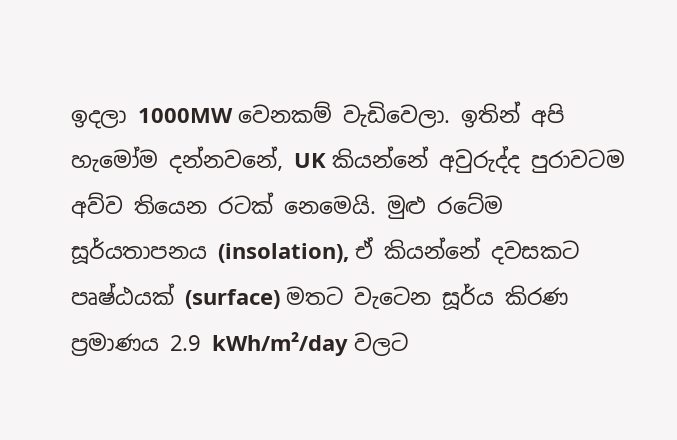ඉදලා 1000MW වෙනකම් වැඩිවෙලා. ඉතින් අපි හැමෝම දන්නවනේ, UK කියන්නේ අවුරුද්ද පුරාවටම අව්ව තියෙන රටක් නෙමෙයි. මුළු රටේම සූර්යතාපනය (insolation), ඒ කියන්නේ දවසකට පෘෂ්ඨයක් (surface) මතට වැටෙන සූර්ය කිරණ ප්‍රමාණය 2.9 kWh/m²/day වලට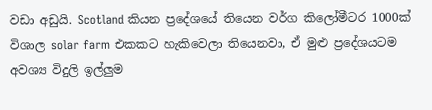වඩා අඩුයි. Scotland කියන ප්‍රදේශයේ තියෙන වර්ග කිලෝමීටර 1000ක් විශාල solar farm එකකට හැකිවෙලා තියෙනවා, ඒ මුළු ප්‍රදේශයටම අවශ්‍ය විදුලි ඉල්ලුම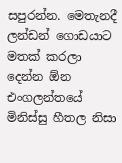සපුරන්න. මෙතැනදී ලන්ඩන් ගොඩයාට මතක් කරලා දෙන්න ඕන එංගලන්තයේ මිනිස්සු හීතල නිසා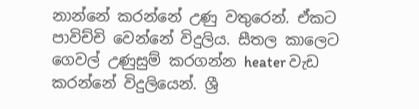නාන්නේ කරන්නේ උණු වතුරෙන්. ඒකට පාවිච්චි වෙන්නේ විදුලිය. සීතල කාලෙට ගෙවල් උණුසුම් කරගන්න heater වැඩ කරන්නේ විදුලියෙන්. ශ්‍රී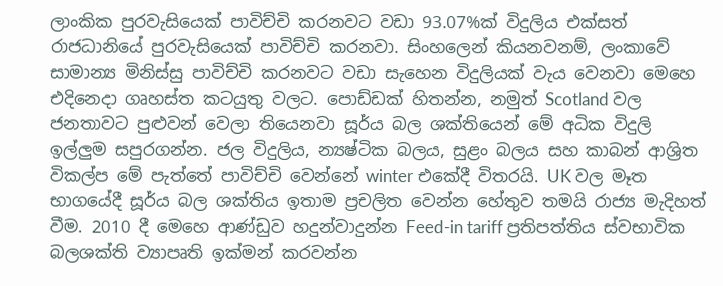ලාංකික පුරවැසියෙක් පාවිච්චි කරනවට වඩා 93.07%ක් විදුලිය එක්සත් රාජධානියේ පුරවැසියෙක් පාවිච්චි කරනවා. සිංහලෙන් කියනවනම්, ලංකාවේ සාමාන්‍ය මිනිස්සු පාවිච්චි කරනවට වඩා සැහෙන විදුලියක් වැය වෙනවා මෙහෙ එදිනෙදා ගෘහස්ත කටයුතු වලට. පොඩ්ඩක් හිතන්න, නමුත් Scotland වල ජනතාවට පුළුවන් වෙලා තියෙනවා සූර්ය බල ශක්තියෙන් මේ අධික විදුලි ඉල්ලුම සපුරගන්න. ජල විදුලිය, න්‍යෂ්ටික බලය, සුළං බලය සහ කාබන් ආශ්‍රිත විකල්ප මේ පැත්තේ පාවිච්චි වෙන්නේ winter එකේදී විතරයි. UK වල මෑත භාගයේදී සූර්ය බල ශක්තිය ඉතාම ප්‍රචලිත වෙන්න හේතුව තමයි රාජ්‍ය මැදිහත් වීම. 2010 දී මෙහෙ ආණ්ඩුව හදුන්වාදුන්න Feed-in tariff ප්‍රතිපත්තිය ස්වභාවික බලශක්ති ව්‍යාපෘති ඉක්මන් කරවන්න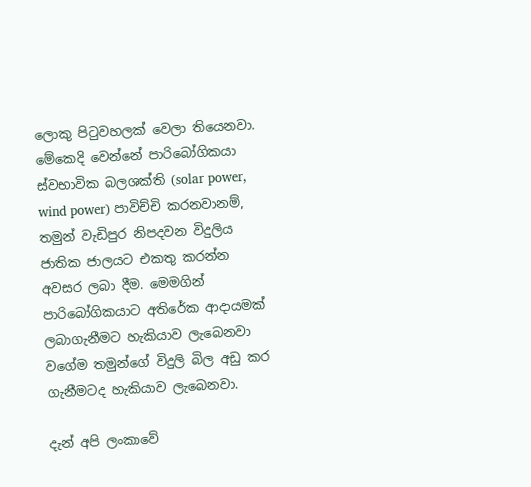ලොකු පිටුවහලක් වෙලා තියෙනවා. මේකෙදි වෙන්නේ පාරිබෝගිකයා ස්වභාවික බලශක්ති (solar power, wind power) පාවිච්චි කරනවානම්, තමුන් වැඩිපුර නිපදවන විදුලිය ජාතික ජාලයට එකතු කරන්න අවසර ලබා දීම. මෙමගින් පාරිබෝගිකයාට අතිරේක ආදායමක් ලබාගැනීමට හැකියාව ලැබෙනවා වගේම තමුන්ගේ විදුලි බිල අඩු කර ගැනීමටද හැකියාව ලැබෙනවා.

දැන් අපි ලංකාවේ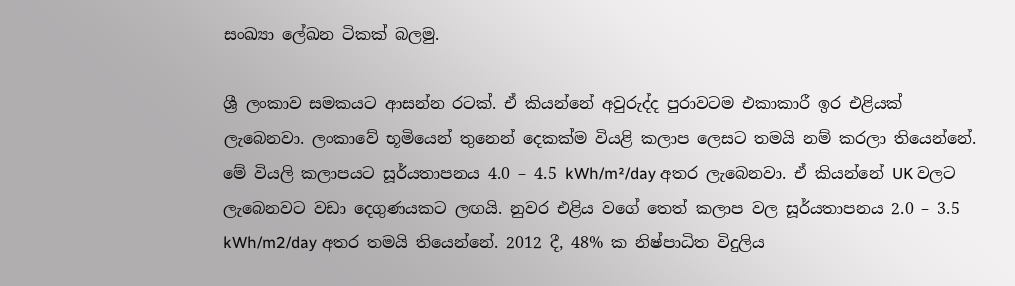සංඛ්‍යා ලේඛන ටිකක් බලමු.

ශ්‍රී ලංකාව සමකයට ආසන්න රටක්. ඒ කියන්නේ අවුරුද්ද පුරාවටම එකාකාරී ඉර එළියක් ලැබෙනවා. ලංකාවේ භූමියෙන් තුනෙන් දෙකක්ම වියළි කලාප ලෙසට තමයි නම් කරලා තියෙන්නේ. මේ වියලි කලාපයට සූර්යතාපනය 4.0 – 4.5 kWh/m²/day අතර ලැබෙනවා. ඒ කියන්නේ UK වලට ලැබෙනවට වඩා දෙගුණයකට ලඟයි. නුවර එළිය වගේ තෙත් කලාප වල සූර්යතාපනය 2.0 – 3.5 kWh/m2/day අතර තමයි තියෙන්නේ. 2012 දී, 48% ක නිෂ්පාධිත විදුලිය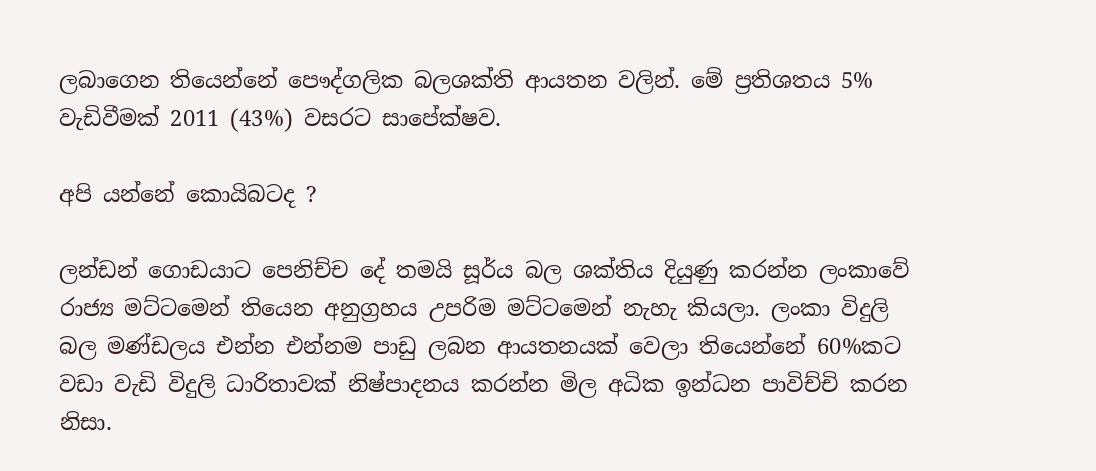ලබාගෙන තියෙන්නේ පෞද්ගලික බලශක්ති ආයතන වලින්. මේ ප්‍රතිශතය 5% වැඩිවීමක් 2011 (43%) වසරට සාපේක්ෂව.

අපි යන්නේ කොයිබටද ?

ලන්ඩන් ගොඩයාට පෙනිච්ච දේ තමයි සූර්ය බල ශක්තිය දියුණු කරන්න ලංකාවේ රාජ්‍ය මට්ටමෙන් තියෙන අනුග්‍රහය උපරිම මට්ටමෙන් නැහැ කියලා. ලංකා විදුලි බල මණ්ඩලය එන්න එන්නම පාඩු ලබන ආයතනයක් වෙලා තියෙන්නේ 60%කට වඩා වැඩි විදුලි ධාරිතාවක් නිෂ්පාදනය කරන්න මිල අධික ඉන්ධන පාවිච්චි කරන නිසා.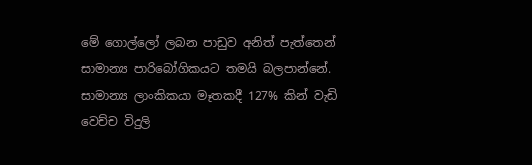මේ ගොල්ලෝ ලබන පාඩුව අනිත් පැත්තෙන් සාමාන්‍ය පාරිබෝගිකයට තමයි බලපාන්නේ. සාමාන්‍ය ලාංකිකයා මෑතකදී 127% කින් වැඩි වෙච්ච විදුලි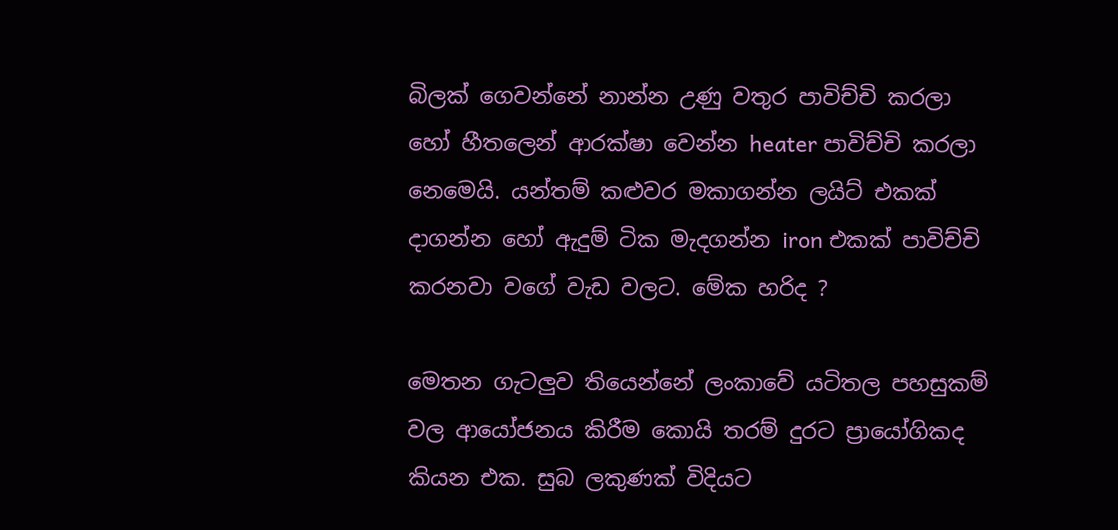බිලක් ගෙවන්නේ නාන්න උණු වතුර පාවිච්චි කරලා හෝ හීතලෙන් ආරක්ෂා වෙන්න heater පාවිච්චි කරලා නෙමෙයි. යන්තම් කළුවර මකාගන්න ලයිට් එකක් දාගන්න හෝ ඇදුම් ටික මැදගන්න iron එකක් පාවිච්චි කරනවා වගේ වැඩ වලට. මේක හරිද ?

මෙතන ගැටලුව තියෙන්නේ ලංකාවේ යටිතල පහසුකම් වල ආයෝජනය කිරීම කොයි තරම් දුරට ප්‍රායෝගිකද කියන එක. සුබ ලකුණක් විදියට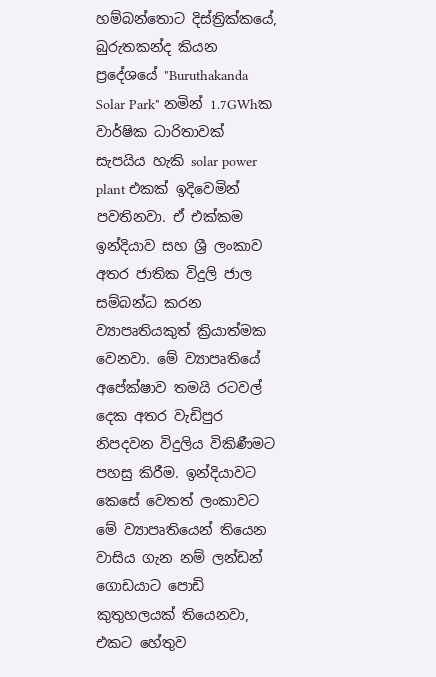හම්බන්තොට දිස්ත්‍රික්කයේ, බුරුතකන්ද කියන ප්‍රදේශයේ "Buruthakanda Solar Park" නමින් 1.7GWhක වාර්ෂික ධාරිතාවක් සැපයිය හැකි solar power plant එකක් ඉදිවෙමින් පවතිනවා. ඒ එක්කම ඉන්දියාව සහ ශ්‍රී ලංකාව අතර ජාතික විදුලි ජාල සම්බන්ධ කරන ව්‍යාපෘතියකුත් ක්‍රියාත්මක වෙනවා. මේ ව්‍යාපෘතියේ අපේක්ෂාව තමයි රටවල් දෙක අතර වැඩිපුර නිපදවන විදුලිය විකිණීමට පහසු කිරීම. ඉන්දියාවට කෙසේ වෙතත් ලංකාවට මේ ව්‍යාපෘතියෙන් තියෙන වාසිය ගැන නම් ලන්ඩන් ගොඩයාට පොඩි කුතුහලයක් තියෙනවා, එකට හේතුව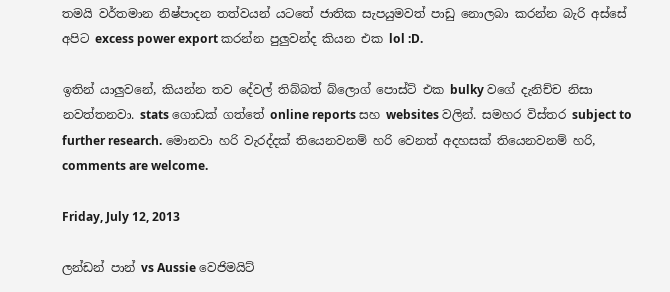තමයි වර්තමාන නිෂ්පාදන තත්වයන් යටතේ ජාතික සැපයුමවත් පාඩු නොලබා කරන්න බැරි අස්සේ අපිට excess power export කරන්න පුලුවන්ද කියන එක lol :D.

ඉතින් යාලුවනේ, කියන්න තව දේවල් තිබ්බත් බ්ලොග් පොස්ට් එක bulky වගේ දැනිච්ච නිසා නවත්තනවා. stats ගොඩක් ගත්තේ online reports සහ websites වලින්. සමහර විස්තර subject to further research. මොනවා හරි වැරද්දක් තියෙනවනම් හරි වෙනත් අදහසක් තියෙනවනම් හරි, comments are welcome.

Friday, July 12, 2013

ලන්ඩන් පාන් vs Aussie වෙජිමයිට්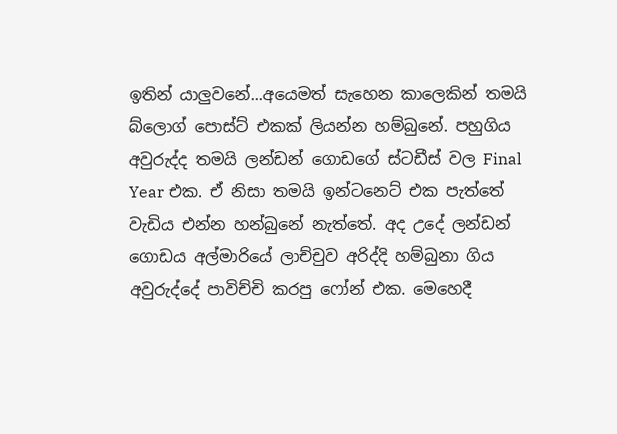ඉතින් යාලුවනේ...අයෙමත් සැහෙන කාලෙකින් තමයි බ්ලොග් පොස්ට් එකක් ලියන්න හම්බුනේ. පහුගිය අවුරුද්ද තමයි ලන්ඩන් ගොඩගේ ස්ටඩීස් වල Final Year එක. ඒ නිසා තමයි ඉන්ටනෙට් එක පැත්තේ වැඩිය එන්න හන්බුනේ නැත්තේ. අද උදේ ලන්ඩන් ගොඩය අල්මාරියේ ලාච්චුව අරිද්දි හම්බුනා ගිය අවුරුද්දේ පාවිච්චි කරපු ෆෝන් එක. මෙහෙදී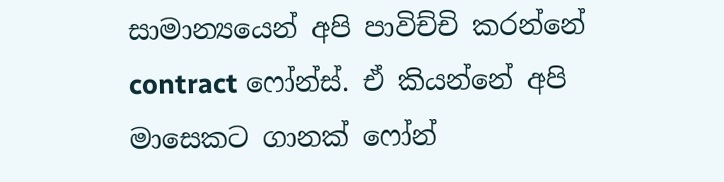සාමාන්‍යයෙන් අපි පාවිච්චි කරන්නේ contract ෆෝන්ස්. ඒ කියන්නේ අපි මාසෙකට ගානක් ෆෝන්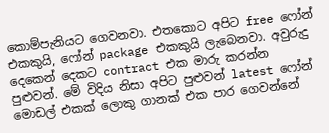කොම්පැනියට ගෙවනවා. එතකොට අපිට free ෆෝන් එකකුයි, ෆෝන් package එකකුයි ලැබෙනවා. අවුරුදු දෙකෙන් දෙකට contract එක මාරු කරන්න පුළුවන්. මේ විදිය නිසා අපිට පුළුවන් latest ෆෝන් මොඩල් එකක් ලොකු ගානක් එක පාර ගෙවන්නේ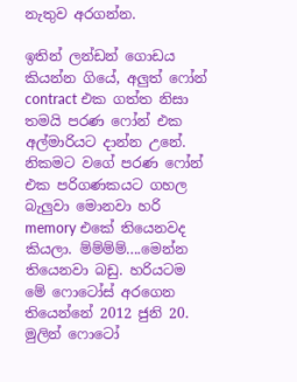නැතුව අරගන්න.

ඉතින් ලන්ඩන් ගොඩය කියන්න ගියේ, අලුත් ෆෝන් contract එක ගත්ත නිසා තමයි පරණ ෆෝන් එක අල්මාරියට දාන්න උනේ. නිකමට වගේ පරණ ෆෝන් එක පරිගණකයට ගහල බැලුවා මොනවා හරි memory එකේ තියෙනවද කියලා. ම්ම්ම්ම්....මෙන්න තියෙනවා බඩු. හරියටම මේ ෆොටෝස් අරගෙන තියෙන්නේ 2012 ජුනි 20. මුලින් ෆොටෝ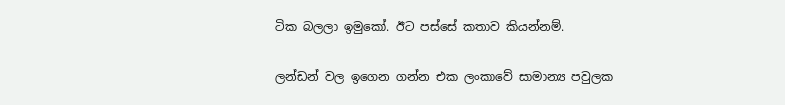ටික බලලා ඉමුකෝ. ඊට පස්සේ කතාව කියන්නම්.

ලන්ඩන් වල ඉගෙන ගන්න එක ලංකාවේ සාමාන්‍ය පවුලක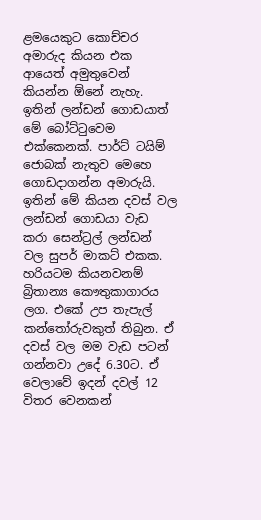ළමයෙකුට කොච්චර අමාරුද කියන එක ආයෙත් අමුතුවෙන් කියන්න ඕනේ නැහැ. ඉතින් ලන්ඩන් ගොඩයාත් මේ බෝට්ටුවෙම එක්කෙනක්. පාර්ට් ටයිම් ජොබක් නැතුව මෙහෙ ගොඩදාගන්න අමාරුයි. ඉතින් මේ කියන දවස් වල ලන්ඩන් ගොඩයා වැඩ කරා සෙන්ට්‍රල් ලන්ඩන් වල සුපර් මාකට් එකක. හරියටම කියනවනම් බ්‍රිතාන්‍ය කෞතුකාගාරය ලග. එකේ උප තැපැල් කන්තෝරුවකුත් තිබුන. ඒ දවස් වල මම වැඩ පටන් ගන්නවා උදේ 6.30ට. ඒ වෙලාවේ ඉදන් දවල් 12 විතර වෙනකන්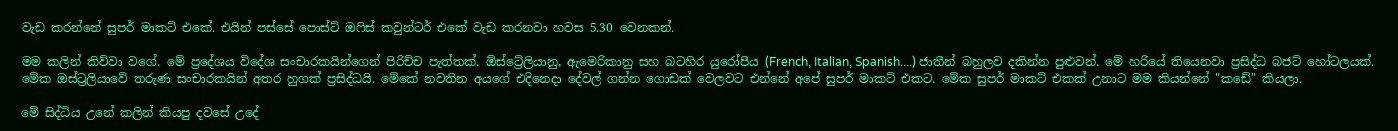වැඩ කරන්නේ සුපර් මාකට් එකේ. එයින් පස්සේ පොස්ට් ඔෆිස් කවුන්ටර් එකේ වැඩ කරනවා හවස 5.30 වෙනකන්.

මම කලින් කිව්වා වගේ. මේ ප්‍රදේශය විදේශ සංචාරකයින්ගෙන් පිරිච්ච පැත්තක්. ඕස්ට්‍රේලියානු, ඇමෙරිකානු සහ බටහිර යුරෝපීය (French, Italian, Spanish....) ජාතීන් බහුලව දකින්න පුළුවන්. මේ හරියේ තියෙනවා ප්‍රසිද්ධ බජට් හෝටලයක්. මේක ඔස්ට්‍රලියාවේ තරුණ සංචාරකයින් අතර හුගක් ප්‍රසිද්ධයි. මේකේ නවතින අයගේ එදිනෙදා දේවල් ගන්න ගොඩක් වෙලවට එන්නේ අපේ සුපර් මාකට් එකට. මේක සුපර් මාකට් එකක් උනාට මම කියන්නේ "කඩේ" කියලා.

මේ සිද්ධිය උනේ කලින් කියපු දවසේ උදේ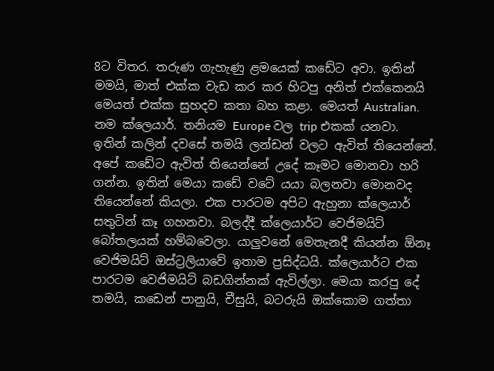8ට විතර. තරුණ ගැහැණු ළමයෙක් කඩේට අවා. ඉතින් මමයි, මාත් එක්ක වැඩ කර කර හිටපු අනිත් එක්කෙනයි මෙයත් එක්ක සුහදව කතා බහ කළා. මෙයත් Australian. නම ක්ලෙයාර්. තනියම Europe වල trip එකක් යනවා. ඉතින් කලින් දවසේ තමයි ලන්ඩන් වලට ඇවිත් තියෙන්නේ. අපේ කඩේට ඇවිත් තියෙන්නේ උදේ කෑමට මොනවා හරි ගන්න. ඉතින් මෙයා කඩේ වටේ යයා බලනවා මොනවද තියෙන්නේ කියලා. එක පාරටම අපිට ඇහුනා ක්ලෙයාර් සතුටින් කෑ ගහනවා. බලද්දී ක්ලෙයාර්ට වෙජිමයිට් බෝතලයක් හම්බවෙලා. යාලුවනේ මෙතැනදී කියන්න ඕනෑ වෙජිමයිට් ඔස්ට්‍රලියාවේ ඉතාම ප්‍රසිද්ධයි. ක්ලෙයාර්ට එක පාරටම වෙජිමයිට් බඩගින්නක් ඇවිල්ලා. මෙයා කරපු දේ තමයි, කඩෙන් පානුයි, චීසුයි, බටරුයි ඔක්කොම ගත්තා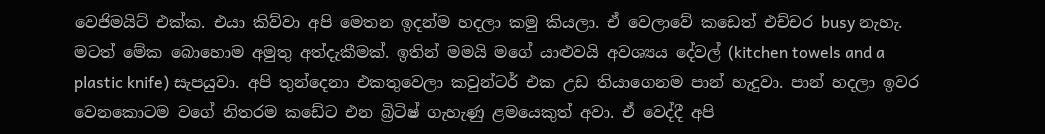වෙජිමයිට් එක්ක. එයා කිව්වා අපි මෙතන ඉදන්ම හදලා කමු කියලා. ඒ වෙලාවේ කඩෙත් එච්චර busy නැහැ. මටත් මේක බොහොම අමුතු අත්දැකීමක්. ඉතින් මමයි මගේ යාළුවයි අවශ්‍යය දේවල් (kitchen towels and a plastic knife) සැපයුවා. අපි තුන්දෙනා එකතුවෙලා කවුන්ටර් එක උඩ තියාගෙනම පාන් හැදුවා. පාන් හදලා ඉවර වෙනකොටම වගේ නිතරම කඩේට එන බ්‍රිටිෂ් ගැහැණු ළමයෙකුත් අවා. ඒ වෙද්දී අපි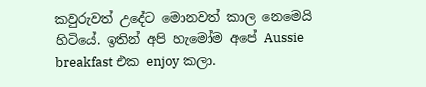කවුරුවත් උදේට මොනවත් කාල නෙමෙයි හිටියේ. ඉතින් අපි හැමෝම අපේ Aussie breakfast එක enjoy කලා.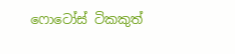ෆොටෝස් ටිකකුත්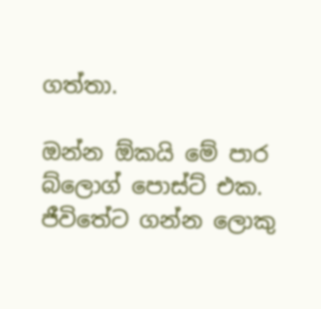ගත්තා.

ඔන්න ඕකයි මේ පාර බ්ලොග් පොස්ට් එක. ජීවිතේට ගන්න ලොකු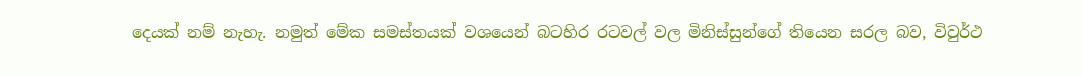දෙයක් නම් නැහැ. නමුත් මේක සමස්තයක් වශයෙන් බටහිර රටවල් වල මිනිස්සුන්ගේ තියෙන සරල බව, විවුර්ථ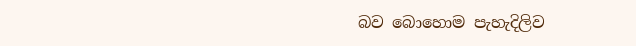බව බොහොම පැහැදිලිව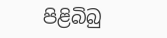පිළිබිබු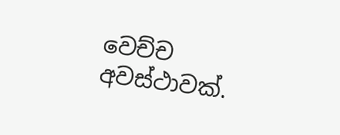වෙච්ච අවස්ථාවක්.